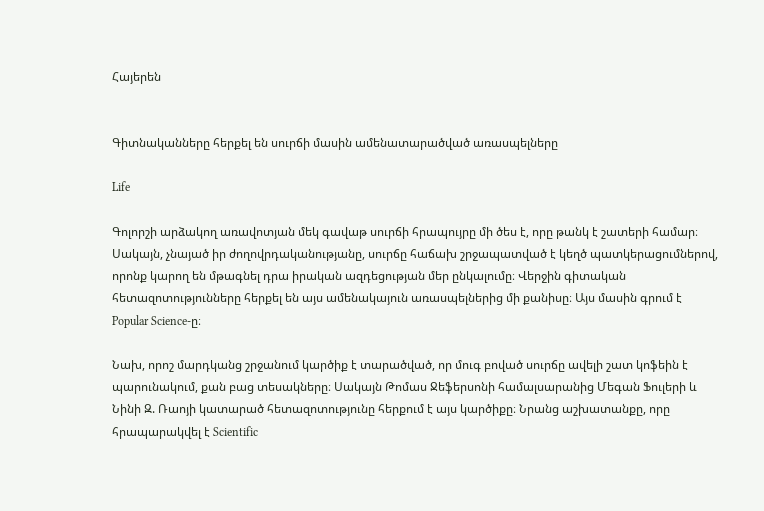Հայերեն


Գիտնականները հերքել են սուրճի մասին ամենատարածված առասպելները

Life

Գոլորշի արձակող առավոտյան մեկ գավաթ սուրճի հրապույրը մի ծես է, որը թանկ է շատերի համար։ Սակայն, չնայած իր ժողովրդականությանը, սուրճը հաճախ շրջապատված է կեղծ պատկերացումներով, որոնք կարող են մթագնել դրա իրական ազդեցության մեր ընկալումը։ Վերջին գիտական հետազոտությունները հերքել են այս ամենակայուն առասպելներից մի քանիսը։ Այս մասին գրում է Popular Science-ը։

Նախ, որոշ մարդկանց շրջանում կարծիք է տարածված, որ մուգ բոված սուրճը ավելի շատ կոֆեին է պարունակում, քան բաց տեսակները։ Սակայն Թոմաս Ջեֆերսոնի համալսարանից Մեգան Ֆուլերի և Նինի Զ. Ռաոյի կատարած հետազոտությունը հերքում է այս կարծիքը։ Նրանց աշխատանքը, որը հրապարակվել է Scientific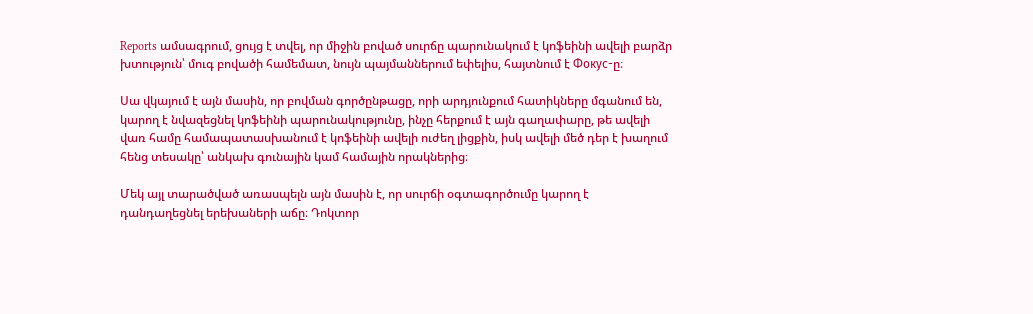Reports ամսագրում, ցույց է տվել, որ միջին բոված սուրճը պարունակում է կոֆեինի ավելի բարձր խտություն՝ մուգ բովածի համեմատ, նույն պայմաններում եփելիս, հայտնում է Фокус-ը։

Սա վկայում է այն մասին, որ բովման գործընթացը, որի արդյունքում հատիկները մգանում են, կարող է նվազեցնել կոֆեինի պարունակությունը, ինչը հերքում է այն գաղափարը, թե ավելի վառ համը համապատասխանում է կոֆեինի ավելի ուժեղ լիցքին, իսկ ավելի մեծ դեր է խաղում հենց տեսակը՝ անկախ գունային կամ համային որակներից։

Մեկ այլ տարածված առասպելն այն մասին է, որ սուրճի օգտագործումը կարող է դանդաղեցնել երեխաների աճը։ Դոկտոր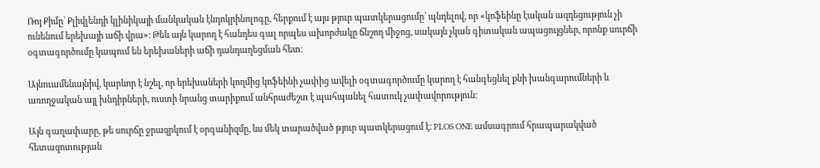Ռոյ Քիմը՝ Քլիվլենդի կլինիկայի մանկական էնդոկրինոլոգը, հերքում է այս թյուր պատկերացումը՝ պնդելով, որ «կոֆեինը էական ազդեցություն չի ունենում երեխայի աճի վրա»։ Թեև այն կարող է հանդես գալ որպես ախորժակը ճնշող միջոց, սակայն չկան գիտական ապացույցներ, որոնք սուրճի օգտագործումը կապում են երեխաների աճի դանդաղեցման հետ։

Այնուամենայնիվ, կարևոր է նշել, որ երեխաների կողմից կոֆեինի չափից ավելի օգտագործումը կարող է հանգեցնել քնի խանգարումների և առողջական այլ խնդիրների, ուստի նրանց տարիքում անհրաժեշտ է պահպանել հատուկ չափավորություն։

Այն գաղափարը, թե սուրճը ջրազրկում է օրգանիզմը, ևս մեկ տարածված թյուր պատկերացում է։ PLOS ONE ամսագրում հրապարակված հետազոտության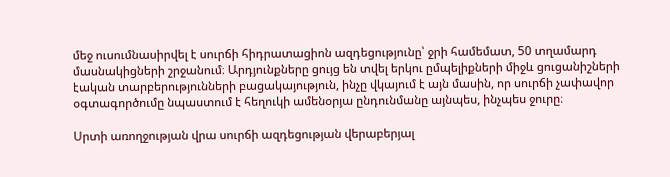մեջ ուսումնասիրվել է սուրճի հիդրատացիոն ազդեցությունը՝ ջրի համեմատ, 50 տղամարդ մասնակիցների շրջանում։ Արդյունքները ցույց են տվել երկու ըմպելիքների միջև ցուցանիշների էական տարբերությունների բացակայություն, ինչը վկայում է այն մասին, որ սուրճի չափավոր օգտագործումը նպաստում է հեղուկի ամենօրյա ընդունմանը այնպես, ինչպես ջուրը։

Սրտի առողջության վրա սուրճի ազդեցության վերաբերյալ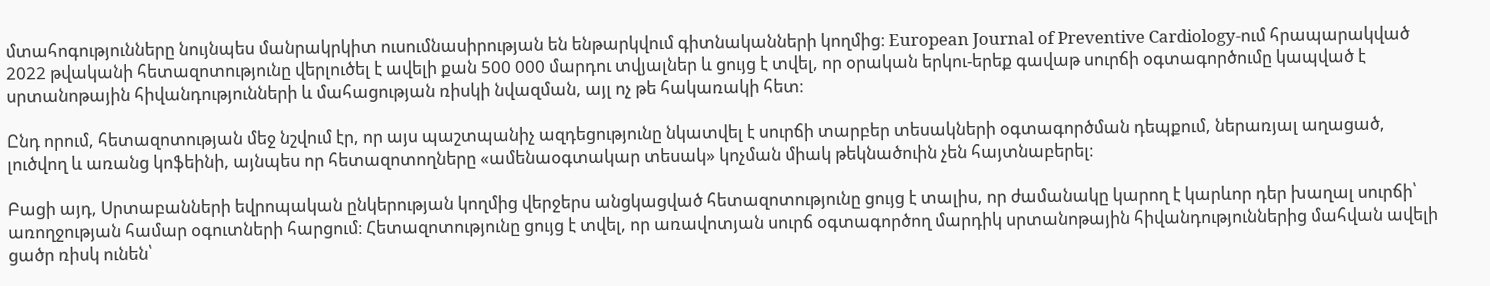մտահոգությունները նույնպես մանրակրկիտ ուսումնասիրության են ենթարկվում գիտնականների կողմից։ European Journal of Preventive Cardiology-ում հրապարակված 2022 թվականի հետազոտությունը վերլուծել է ավելի քան 500 000 մարդու տվյալներ և ցույց է տվել, որ օրական երկու-երեք գավաթ սուրճի օգտագործումը կապված է սրտանոթային հիվանդությունների և մահացության ռիսկի նվազման, այլ ոչ թե հակառակի հետ։

Ընդ որում, հետազոտության մեջ նշվում էր, որ այս պաշտպանիչ ազդեցությունը նկատվել է սուրճի տարբեր տեսակների օգտագործման դեպքում, ներառյալ աղացած, լուծվող և առանց կոֆեինի, այնպես որ հետազոտողները «ամենաօգտակար տեսակ» կոչման միակ թեկնածուին չեն հայտնաբերել։

Բացի այդ, Սրտաբանների եվրոպական ընկերության կողմից վերջերս անցկացված հետազոտությունը ցույց է տալիս, որ ժամանակը կարող է կարևոր դեր խաղալ սուրճի՝ առողջության համար օգուտների հարցում։ Հետազոտությունը ցույց է տվել, որ առավոտյան սուրճ օգտագործող մարդիկ սրտանոթային հիվանդություններից մահվան ավելի ցածր ռիսկ ունեն՝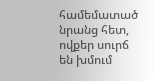համեմատած նրանց հետ, ովքեր սուրճ են խմում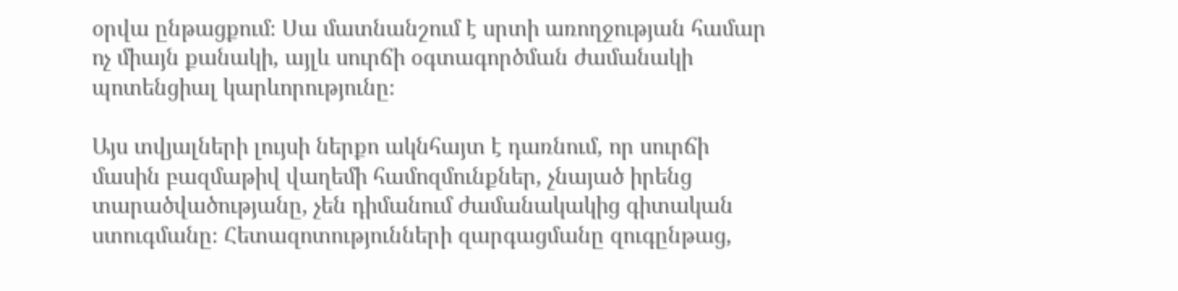օրվա ընթացքում։ Սա մատնանշում է սրտի առողջության համար ոչ միայն քանակի, այլև սուրճի օգտագործման ժամանակի պոտենցիալ կարևորությունը։

Այս տվյալների լույսի ներքո ակնհայտ է դառնում, որ սուրճի մասին բազմաթիվ վաղեմի համոզմունքներ, չնայած իրենց տարածվածությանը, չեն դիմանում ժամանակակից գիտական ստուգմանը։ Հետազոտությունների զարգացմանը զուգընթաց,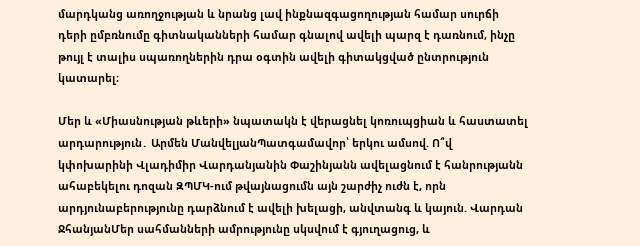մարդկանց առողջության և նրանց լավ ինքնազգացողության համար սուրճի դերի ըմբռնումը գիտնականների համար գնալով ավելի պարզ է դառնում, ինչը թույլ է տալիս սպառողներին դրա օգտին ավելի գիտակցված ընտրություն կատարել։

Մեր և «Միասնության թևերի» նպատակն է վերացնել կոռուպցիան և հաստատել արդարություն․ Արմեն ՄանվելյանՊատգամավոր՝ երկու ամսով. Ո՞վ կփոխարինի Վլադիմիր Վարդանյանին Փաշինյանն ավելացնում է հանրությանն ահաբեկելու դոզան ԶՊՄԿ-ում թվայնացումն այն շարժիչ ուժն է, որն արդյունաբերությունը դարձնում է ավելի խելացի, անվտանգ և կայուն. Վարդան ՋհանյանՄեր սահմանների ամրությունը սկսվում է գյուղացուց, և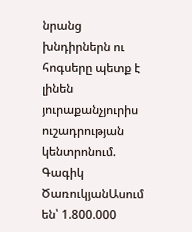նրանց խնդիրներն ու հոգսերը պետք է լինեն յուրաքանչյուրիս ուշադրության կենտրոնում. Գագիկ ԾառուկյանԱսում են՝ 1.800.000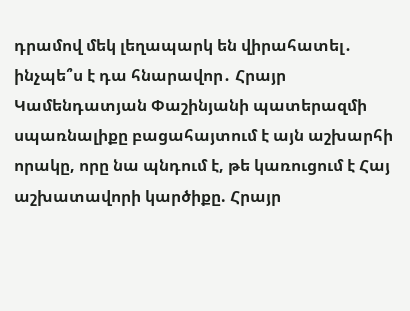դրամով մեկ լեղապարկ են վիրահատել․ ինչպե՞ս է դա հնարավոր․ Հրայր Կամենդատյան Փաշինյանի պատերազմի սպառնալիքը բացահայտում է այն աշխարհի որակը, որը նա պնդում է, թե կառուցում է Հայ աշխատավորի կարծիքը. Հրայր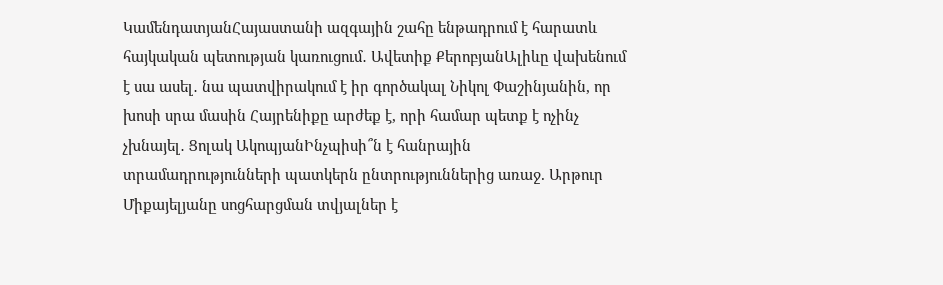ԿամենդատյանՀայաստանի ազգային շահը ենթադրում է հարատև հայկական պետության կառուցում․ Ավետիք ՔերոբյանԱլիևը վախենում է սա ասել․ նա պատվիրակում է իր գործակալ Նիկոլ Փաշինյանին, որ խոսի սրա մասին Հայրենիքը արժեք է, որի համար պետք է ոչինչ չխնայել․ Ցոլակ ԱկոպյանԻնչպիսի՞ն է հանրային տրամադրությունների պատկերն ընտրություններից առաջ. Արթուր Միքայելյանը սոցհարցման տվյալներ է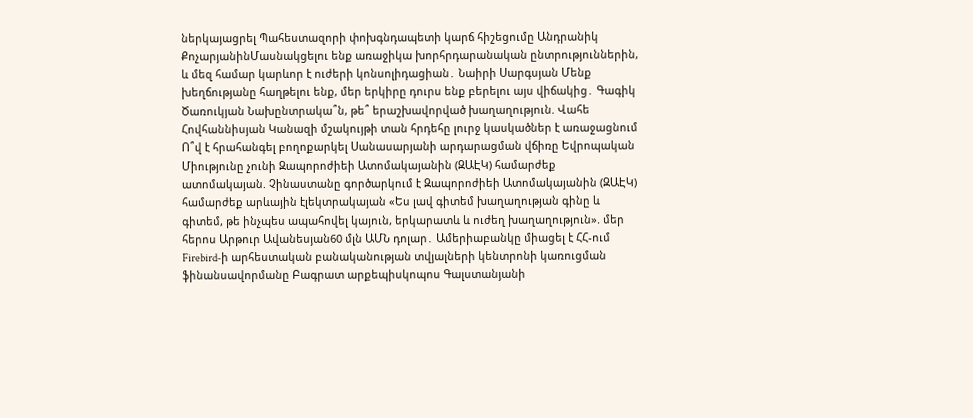ներկայացրել Պահեստազորի փոխգնդապետի կարճ հիշեցումը Անդրանիկ ՔոչարյանինՄասնակցելու ենք առաջիկա խորհրդարանական ընտրություններին, և մեզ համար կարևոր է ուժերի կոնսոլիդացիան․ Նաիրի Սարգսյան Մենք խեղճությանը հաղթելու ենք, մեր երկիրը դուրս ենք բերելու այս վիճակից․ Գագիկ Ծառուկյան Նախընտրակա՞ն, թե՞ երաշխավորված խաղաղություն. Վահե Հովհաննիսյան Կանազի մշակույթի տան հրդեհը լուրջ կասկածներ է առաջացնում Ո՞վ է հրահանգել բողոքարկել Սանասարյանի արդարացման վճիռը Եվրոպական Միությունը չունի Զապորոժիեի Ատոմակայանին (ԶԱԷԿ) համարժեք ատոմակայան. Չինաստանը գործարկում է Զապորոժիեի Ատոմակայանին (ԶԱԷԿ) համարժեք արևային էլեկտրակայան «Ես լավ գիտեմ խաղաղության գինը և գիտեմ, թե ինչպես ապահովել կայուն, երկարատև և ուժեղ խաղաղություն». մեր հերոս Արթուր Ավանեսյան60 մլն ԱՄՆ դոլար․ Ամերիաբանկը միացել է ՀՀ-ում Firebird-ի արհեստական բանականության տվյալների կենտրոնի կառուցման ֆինանսավորմանը Բագրատ արքեպիսկոպոս Գալստանյանի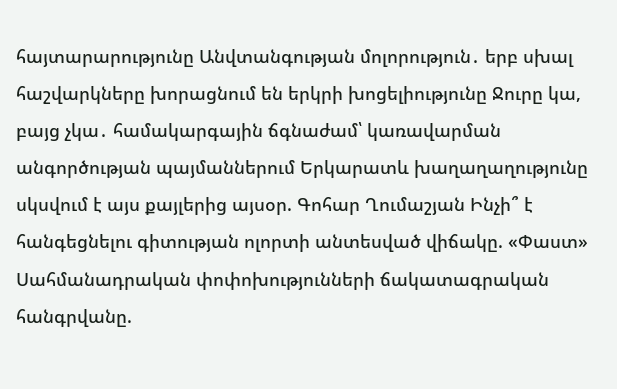հայտարարությունը Անվտանգության մոլորություն․ երբ սխալ հաշվարկները խորացնում են երկրի խոցելիությունը Ջուրը կա, բայց չկա․ համակարգային ճգնաժամ՝ կառավարման անգործության պայմաններում Երկարատև խաղաղաղությունը սկսվում է այս քայլերից այսօր. Գոհար Ղումաշյան Ինչի՞ է հանգեցնելու գիտության ոլորտի անտեսված վիճակը. «Փաստ» Սահմանադրական փոփոխությունների ճակատագրական հանգրվանը.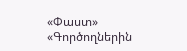«Փաստ» «Գործողներին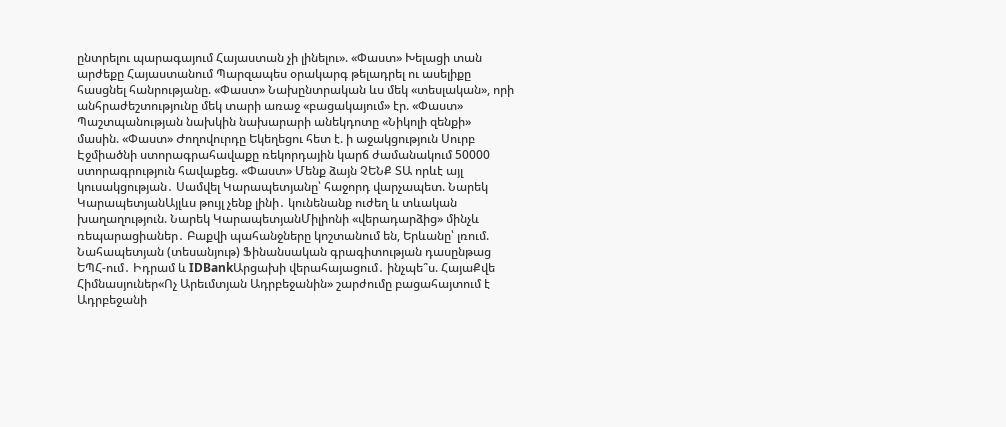ընտրելու պարագայում Հայաստան չի լինելու». «Փաստ» Խելացի տան արժեքը Հայաստանում Պարզապես օրակարգ թելադրել ու ասելիքը հասցնել հանրությանը. «Փաստ» Նախընտրական ևս մեկ «տեսլական», որի անհրաժեշտությունը մեկ տարի առաջ «բացակայում» էր. «Փաստ» Պաշտպանության նախկին նախարարի անեկդոտը «Նիկոլի զենքի» մասին. «Փաստ» Ժողովուրդը Եկեղեցու հետ է. ի աջակցություն Սուրբ Էջմիածնի ստորագրահավաքը ռեկորդային կարճ ժամանակում 50000 ստորագրություն հավաքեց. «Փաստ» Մենք ձայն ՉԵՆՔ ՏԱ որևէ այլ կուսակցության․ Սամվել Կարապետյանը՝ հաջորդ վարչապետ. Նարեկ ԿարապետյանԱյլևս թույլ չենք լինի․ կունենանք ուժեղ և տևական խաղաղություն. Նարեկ ԿարապետյանՄիլիոնի «վերադարձից» մինչև ռեպարացիաներ․ Բաքվի պահանջները կոշտանում են, Երևանը՝ լռում. Նահապետյան (տեսանյութ) Ֆինանսական գրագիտության դասընթաց ԵՊՀ-ում․ Իդրամ և IDBankԱրցախի վերահայացում․ ինչպե՞ս. ՀայաՔվե Հիմնասյուներ«Ոչ Արեւմտյան Ադրբեջանին» շարժումը բացահայտում է Ադրբեջանի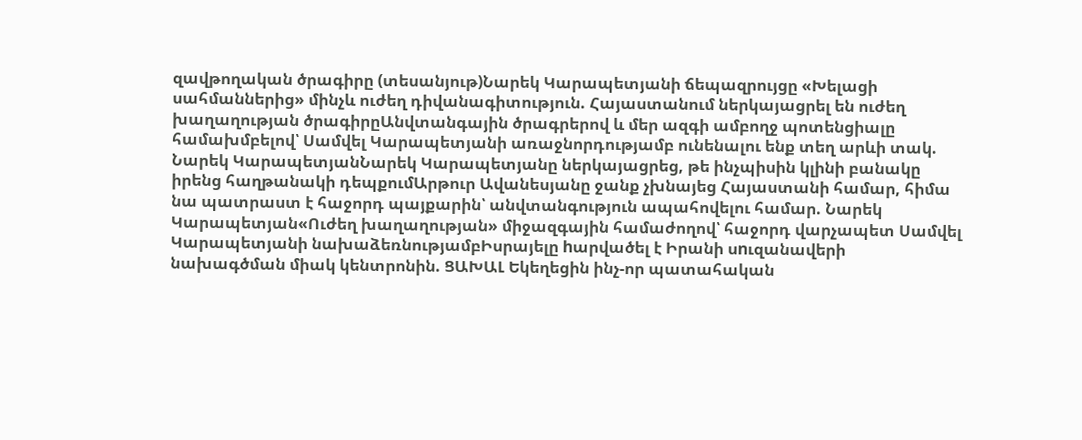զավթողական ծրագիրը (տեսանյութ)Նարեկ Կարապետյանի ճեպազրույցը «Խելացի սահմաններից» մինչև ուժեղ դիվանագիտություն. Հայաստանում ներկայացրել են ուժեղ խաղաղության ծրագիրըԱնվտանգային ծրագրերով և մեր ազգի ամբողջ պոտենցիալը համախմբելով՝ Սամվել Կարապետյանի առաջնորդությամբ ունենալու ենք տեղ արևի տակ. Նարեկ ԿարապետյանՆարեկ Կարապետյանը ներկայացրեց, թե ինչպիսին կլինի բանակը իրենց հաղթանակի դեպքումԱրթուր Ավանեսյանը ջանք չխնայեց Հայաստանի համար, հիմա նա պատրաստ է հաջորդ պայքարին՝ անվտանգություն ապահովելու համար. Նարեկ Կարապետյան«Ուժեղ խաղաղության» միջազգային համաժողով՝ հաջորդ վարչապետ Սամվել Կարապետյանի նախաձեռնությամբԻսրայելը hարվածել է Իրանի սnւզանավերի նախագծման միակ կենտրոնին. ՑԱԽԱԼ Եկեղեցին ինչ-որ պատահական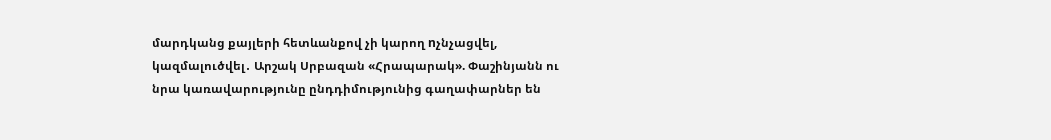մարդկանց քայլերի հետևանքով չի կարող nչնչացվել, կազմալուծվել․ Արշակ Սրբազան «Հրապարակ». Փաշինյանն ու նրա կառավարությունը ընդդիմությունից գաղափարներ են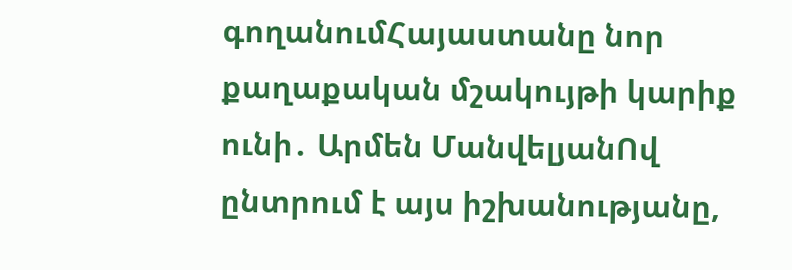գողանումՀայաստանը նոր քաղաքական մշակույթի կարիք ունի․ Արմեն ՄանվելյանՈվ ընտրում է այս իշխանությանը,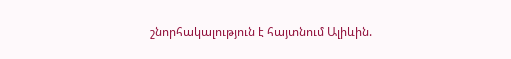շնորհակալություն է հայտնում Ալիևին.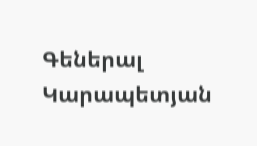Գեներալ Կարապետյան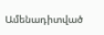Ամենադիտված